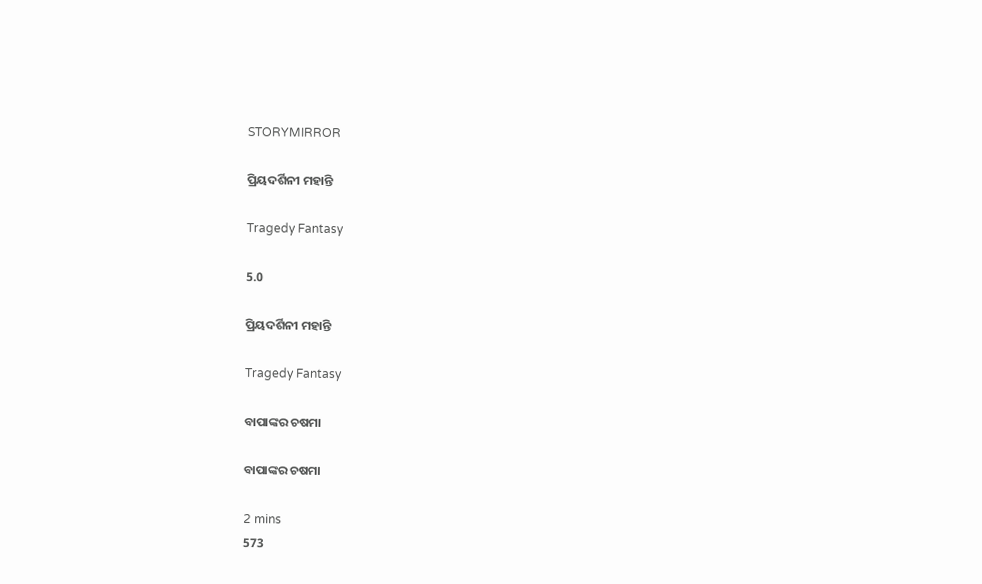STORYMIRROR

ପ୍ରିୟଦର୍ଶିନୀ ମହାନ୍ତି

Tragedy Fantasy

5.0

ପ୍ରିୟଦର୍ଶିନୀ ମହାନ୍ତି

Tragedy Fantasy

ବାପାଙ୍କର ଚଷମା

ବାପାଙ୍କର ଚଷମା

2 mins
573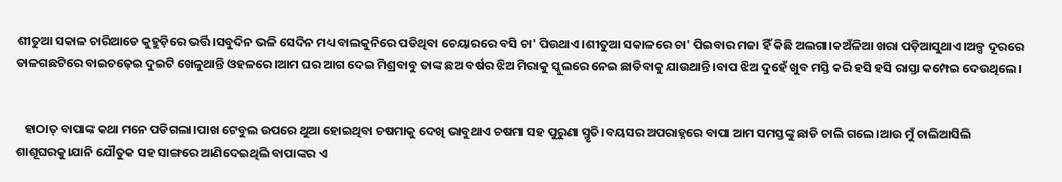ଶୀତୁଆ ସକାଳ ଚାରିଆଡେ କୁହୁଡ଼ିରେ ଭର୍ତ୍ତି।ସବୁଦିନ ଭଳି ସେଦିନ ମଧ୍ୟ ବାଲକୁନିରେ ପଡିଥିବା ଚେୟାରରେ ବସି ଚା' ପିଉଥାଏ।ଶୀତୁଆ ସକାଳରେ ଚା' ପିଇବାର ମଜା ହିଁ କିଛି ଅଲଗା।କଅଁଳିଆ ଖରା ପଡ଼ିଆସୁଥାଏ।ଅଳ୍ପ ଦୂରରେ ତାଳଗଛଟିରେ ବାଇଚଢ଼େଇ ଦୁଇଟି ଖେଳୁଥାନ୍ତି ଓହଳରେ।ଆମ ଘର ଆଗ ଦେଇ ମିଶ୍ରବାବୁ ତାଙ୍କ ଛଅ ବର୍ଷର ଝିଅ ମିରାକୁ ସ୍କୁଲରେ ନେଇ ଛାଡିବାକୁ ଯାଉଥାନ୍ତି।ବାପ ଝିଅ ଦୁହେଁ ଖୁବ ମସ୍ତି କରି ହସି ହସି ରାସ୍ତା କମ୍ପେଇ ଦେଉଥିଲେ।


   ହାଠାତ୍ ବାପାଙ୍କ କଥା ମନେ ପଡିଗଲା।ପାଖ ଟେବୁଲ ଉପରେ ଥୁଆ ହୋଇଥିବା ଚଷମାକୁ ଦେଖି ଭାବୁଥାଏ ଚଷମା ସହ ପୁରୁଣା ସ୍ମୃତି।ବୟସର ଅପରାହ୍ନରେ ବାପା ଆମ ସମସ୍ତଙ୍କୁ ଛାଡି ଚାଲି ଗଲେ।ଆଉ ମୁଁ ଚାଲିଆସିଲି ଶାଶୂଘରକୁ।ଯାନି ଯୌତୁକ ସହ ସାଙ୍ଗରେ ଆଣିଦେଇଥିଲି ବାପାଙ୍କର ଏ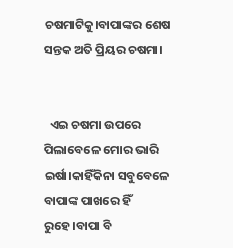ଚଷମାଟିକୁ।ବାପାଙ୍କର ଶେଷ ସନ୍ତକ ଅତି ପ୍ରିୟର ଚଷମା।


  ଏଇ ଚଷମା ଉପରେ ପିଲାବେଳେ ମୋର ଭାରି ଇର୍ଷା।କାହିଁକିନା ସବୁବେଳେ ବାପାଙ୍କ ପାଖରେ ହିଁ ରୁହେ।ବାପା ବି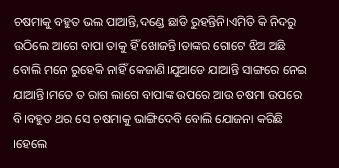ଚଷମାକୁ ବହୁତ ଭଲ ପାଆନ୍ତି,ଦଣ୍ଡେ ଛାଡି ରୁହନ୍ତିନି।ଏମିତି କି ନିଦରୁ ଉଠିଲେ ଆଗେ ବାପା ତାକୁ ହିଁ ଖୋଜନ୍ତି।ତାଙ୍କର ଗୋଟେ ଝିଅ ଅଛି ବୋଲି ମନେ ରୁହେକି ନାହିଁ କେଜାଣି।ଯୁଆଡେ ଯାଆନ୍ତି ସାଙ୍ଗରେ ନେଇ ଯାଆନ୍ତି।ମତେ ତ ରାଗ ଲାଗେ ବାପାଙ୍କ ଉପରେ ଆଉ ଚଷମା ଉପରେ ବି।ବହୁତ ଥର ସେ ଚଷମାକୁ ଭାଙ୍ଗିଦେବି ବୋଲି ଯୋଜନା କରିଛି ।ହେଲେ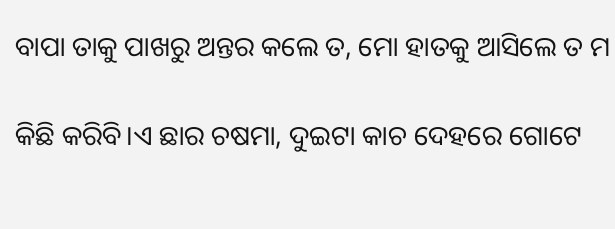ବାପା ତାକୁ ପାଖରୁ ଅନ୍ତର କଲେ ତ, ମୋ ହାତକୁ ଆସିଲେ ତ ମ

କିଛି କରିବି।ଏ ଛାର ଚଷମା, ଦୁଇଟା କାଚ ଦେହରେ ଗୋଟେ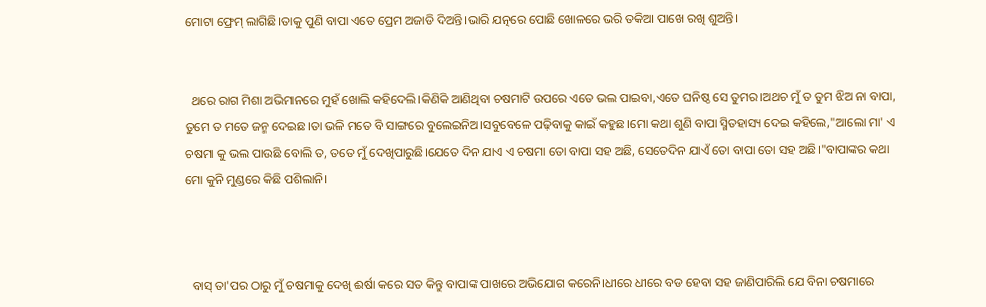ମୋଟା ଫ୍ରେମ୍ ଲାଗିଛି।ତାକୁ ପୁଣି ବାପା ଏତେ ପ୍ରେମ ଅଜାଡି ଦିଅନ୍ତି।ଭାରି ଯତ୍ନରେ ପୋଛି ଖୋଳରେ ଭରି ତକିଆ ପାଖେ ରଖି ଶୁଅନ୍ତି।


  ଥରେ ରାଗ ମିଶା ଅଭିମାନରେ ମୁହଁ ଖୋଲି କହିଦେଲି।କିଣିକି ଆଣିଥିବା ଚଷମାଟି ଉପରେ ଏତେ ଭଲ ପାଇବା,ଏତେ ଘନିଷ୍ଠ ସେ ତୁମର।ଅଥଚ ମୁଁ ତ ତୁମ ଝିଅ ନା ବାପା, ତୁମେ ତ ମତେ ଜନ୍ମ ଦେଇଛ।ତା ଭଳି ମତେ ବି ସାଙ୍ଗରେ ବୁଲେଇନିଅ।ସବୁବେଳେ ପଢ଼ିବାକୁ କାଇଁ କହୁଛ।ମୋ କଥା ଶୁଣି ବାପା ସ୍ମିତହାସ୍ୟ ଦେଇ କହିଲେ,"ଆଲୋ ମା' ଏ ଚଷମା କୁ ଭଲ ପାଉଛି ବୋଲି ତ, ତତେ ମୁଁ ଦେଖିପାରୁଛି।ଯେତେ ଦିନ ଯାଏ ଏ ଚଷମା ତୋ ବାପା ସହ ଅଛି, ସେତେଦିନ ଯାଏଁ ତୋ ବାପା ତୋ ସହ ଅଛି।"ବାପାଙ୍କର କଥା ମୋ କୁନି ମୁଣ୍ଡରେ କିଛି ପଶିଲାନି।



  ବାସ୍ ତା'ପର ଠାରୁ ମୁଁ ଚଷମାକୁ ଦେଖି ଈର୍ଷା କରେ ସତ କିନ୍ତୁ ବାପାଙ୍କ ପାଖରେ ଅଭିଯୋଗ କରେନି।ଧୀରେ ଧୀରେ ବଡ ହେବା ସହ ଜାଣିପାରିଲି ଯେ ବିନା ଚଷମାରେ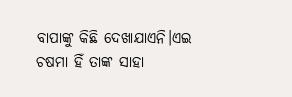ବାପାଙ୍କୁ କିଛି ଦେଖାଯାଏନି।ଏଇ ଚଷମା ହିଁ ତାଙ୍କ ସାହା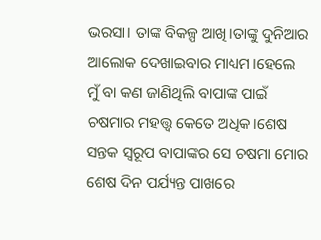ଭରସା। ତାଙ୍କ ବିକଳ୍ପ ଆଖି।ତାଙ୍କୁ ଦୁନିଆର ଆଲୋକ ଦେଖାଇବାର ମାଧ୍ୟମ।ହେଲେ ମୁଁ ବା କଣ ଜାଣିଥିଲି ବାପାଙ୍କ ପାଇଁ ଚଷମାର ମହତ୍ତ୍ୱ କେତେ ଅଧିକ।ଶେଷ ସନ୍ତକ ସ୍ୱରୂପ ବାପାଙ୍କର ସେ ଚଷମା ମୋର ଶେଷ ଦିନ ପର୍ଯ୍ୟନ୍ତ ପାଖରେ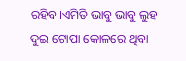ରହିବ।ଏମିତି ଭାବୁ ଭାବୁ ଲୁହ ଦୁଇ ଟୋପା କୋଳରେ ଥିବା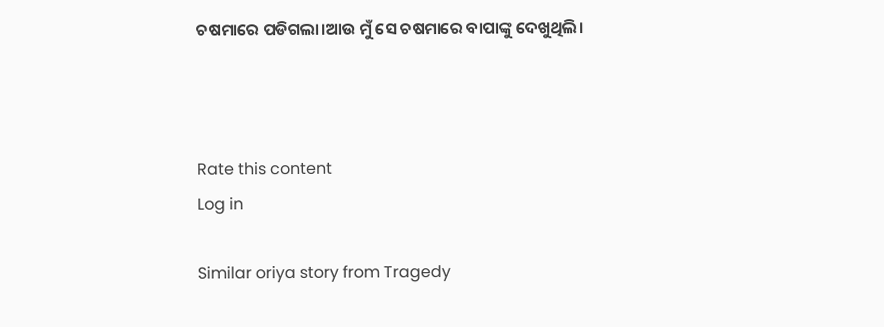ଚଷମାରେ ପଡିଗଲା।ଆଉ ମୁଁ ସେ ଚଷମାରେ ବାପାଙ୍କୁ ଦେଖୁଥିଲି।



Rate this content
Log in

Similar oriya story from Tragedy